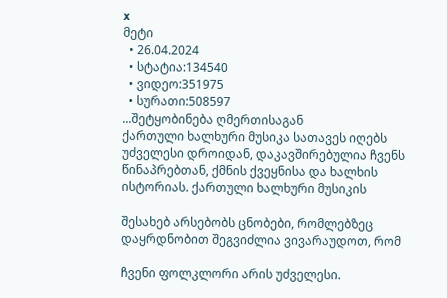x
მეტი
  • 26.04.2024
  • სტატია:134540
  • ვიდეო:351975
  • სურათი:508597
...შეტყობინება ღმერთისაგან
ქართული ხალხური მუსიკა სათავეს იღებს უძველესი დროიდან, დაკავშირებულია ჩვენს წინაპრებთან, ქმნის ქვეყნისა და ხალხის ისტორიას. ქართული ხალხური მუსიკის

შესახებ არსებობს ცნობები, რომლებზეც დაყრდნობით შეგვიძლია ვივარაუდოთ, რომ

ჩვენი ფოლკლორი არის უძველესი.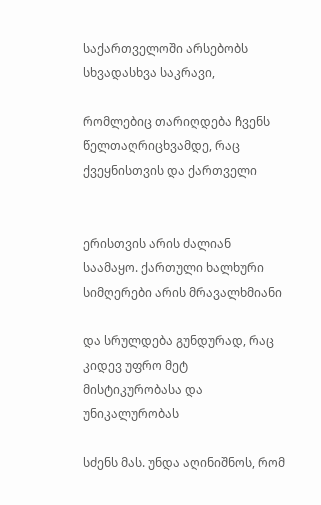საქართველოში არსებობს სხვადასხვა საკრავი,

რომლებიც თარიღდება ჩვენს წელთაღრიცხვამდე, რაც ქვეყნისთვის და ქართველი


ერისთვის არის ძალიან საამაყო. ქართული ხალხური სიმღერები არის მრავალხმიანი

და სრულდება გუნდურად, რაც კიდევ უფრო მეტ მისტიკურობასა და უნიკალურობას

სძენს მას. უნდა აღინიშნოს, რომ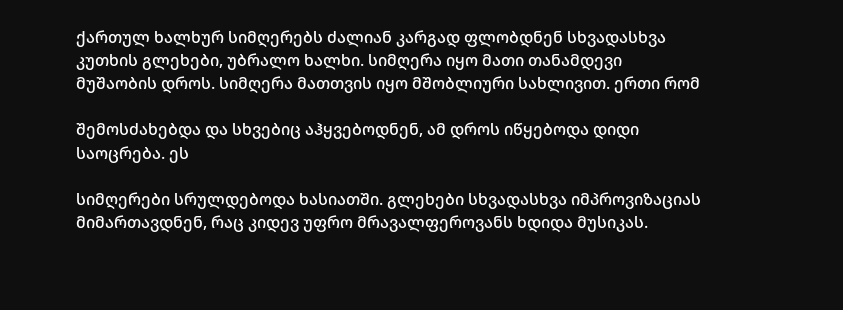ქართულ ხალხურ სიმღერებს ძალიან კარგად ფლობდნენ სხვადასხვა კუთხის გლეხები, უბრალო ხალხი. სიმღერა იყო მათი თანამდევი მუშაობის დროს. სიმღერა მათთვის იყო მშობლიური სახლივით. ერთი რომ

შემოსძახებდა და სხვებიც აჰყვებოდნენ, ამ დროს იწყებოდა დიდი საოცრება. ეს

სიმღერები სრულდებოდა ხასიათში. გლეხები სხვადასხვა იმპროვიზაციას მიმართავდნენ, რაც კიდევ უფრო მრავალფეროვანს ხდიდა მუსიკას.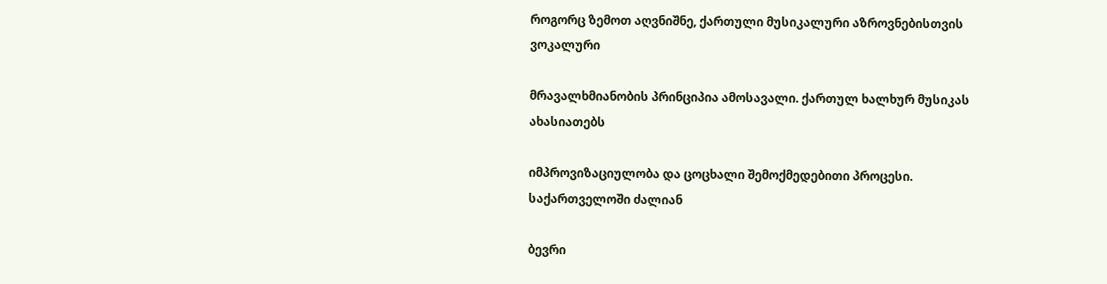როგორც ზემოთ აღვნიშნე, ქართული მუსიკალური აზროვნებისთვის ვოკალური

მრავალხმიანობის პრინციპია ამოსავალი. ქართულ ხალხურ მუსიკას ახასიათებს

იმპროვიზაციულობა და ცოცხალი შემოქმედებითი პროცესი. საქართველოში ძალიან

ბევრი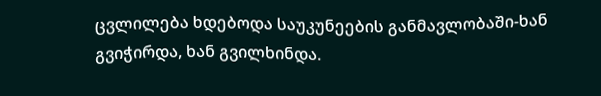ცვლილება ხდებოდა საუკუნეების განმავლობაში-ხან გვიჭირდა, ხან გვილხინდა.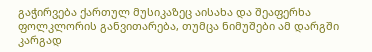გაჭირვება ქართულ მუსიკაზეც აისახა და შეაფერხა ფოლკლორის განვითარება, თუმცა ნიმუშები ამ დარგში კარგად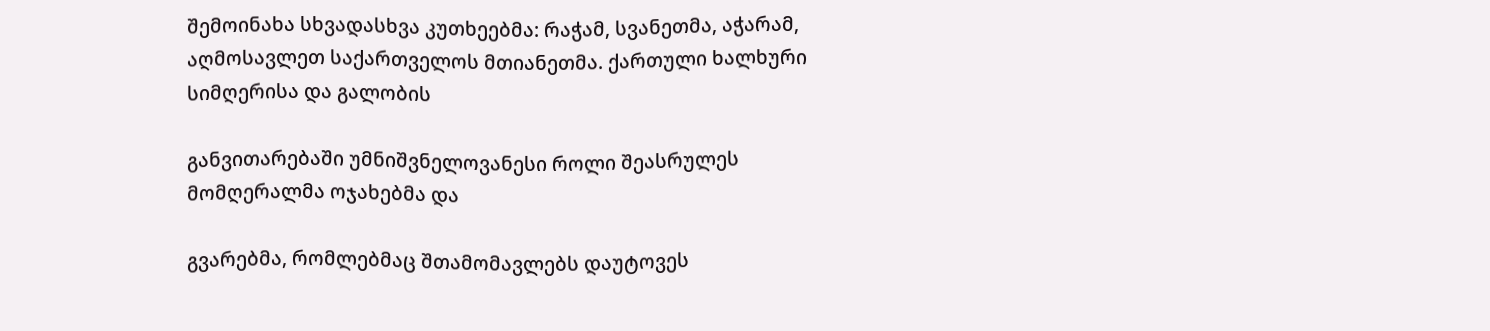შემოინახა სხვადასხვა კუთხეებმა: რაჭამ, სვანეთმა, აჭარამ, აღმოსავლეთ საქართველოს მთიანეთმა. ქართული ხალხური სიმღერისა და გალობის

განვითარებაში უმნიშვნელოვანესი როლი შეასრულეს მომღერალმა ოჯახებმა და

გვარებმა, რომლებმაც შთამომავლებს დაუტოვეს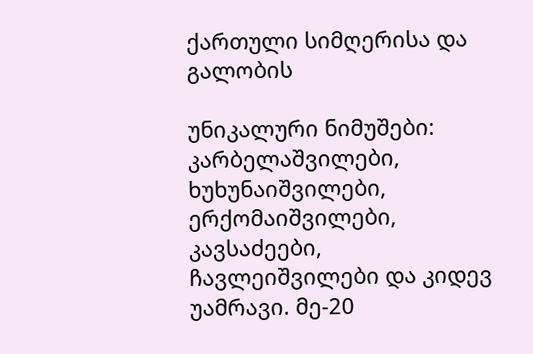ქართული სიმღერისა და გალობის

უნიკალური ნიმუშები: კარბელაშვილები, ხუხუნაიშვილები, ერქომაიშვილები, კავსაძეები, ჩავლეიშვილები და კიდევ უამრავი. მე-20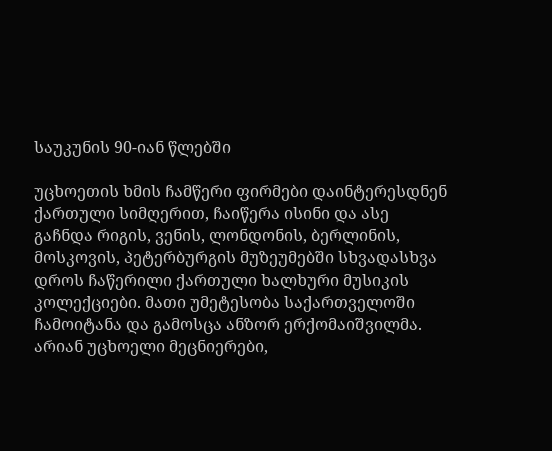საუკუნის 90-იან წლებში

უცხოეთის ხმის ჩამწერი ფირმები დაინტერესდნენ ქართული სიმღერით, ჩაიწერა ისინი და ასე გაჩნდა რიგის, ვენის, ლონდონის, ბერლინის, მოსკოვის, პეტერბურგის მუზეუმებში სხვადასხვა დროს ჩაწერილი ქართული ხალხური მუსიკის კოლექციები. მათი უმეტესობა საქართველოში ჩამოიტანა და გამოსცა ანზორ ერქომაიშვილმა. არიან უცხოელი მეცნიერები,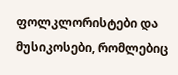ფოლკლორისტები და მუსიკოსები, რომლებიც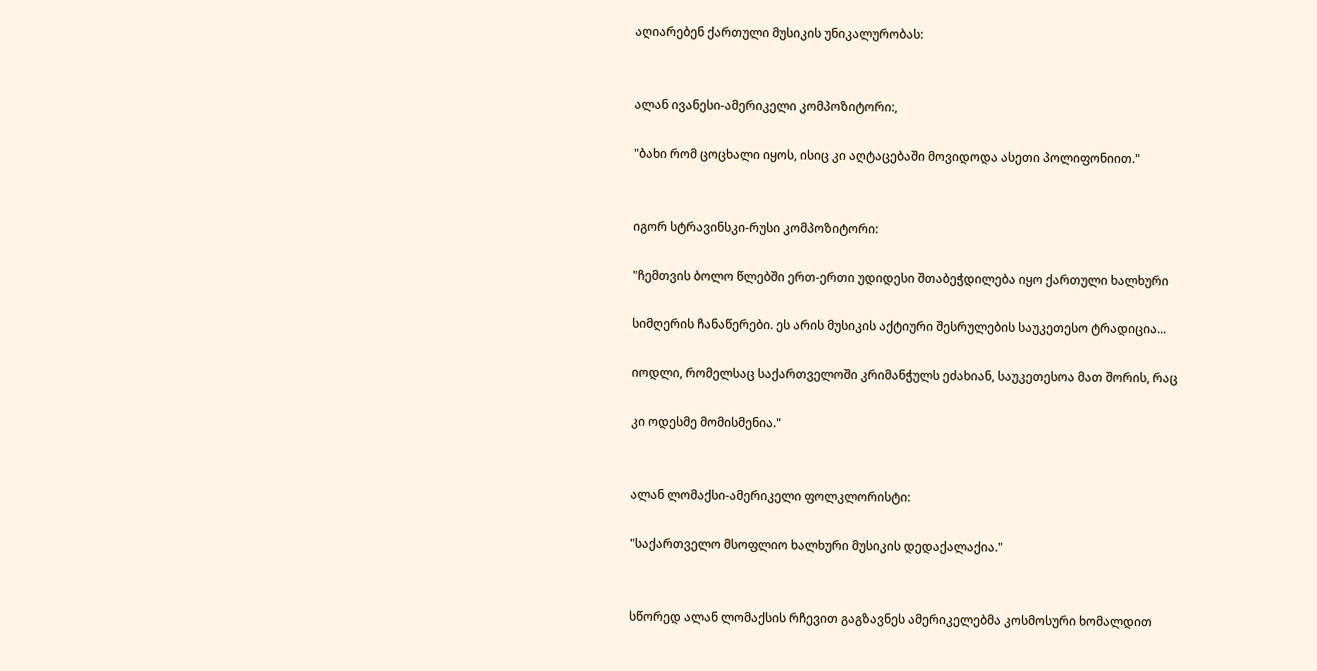აღიარებენ ქართული მუსიკის უნიკალურობას:


ალან ივანესი-ამერიკელი კომპოზიტორი:,

"ბახი რომ ცოცხალი იყოს, ისიც კი აღტაცებაში მოვიდოდა ასეთი პოლიფონიით."


იგორ სტრავინსკი-რუსი კომპოზიტორი:

"ჩემთვის ბოლო წლებში ერთ-ერთი უდიდესი შთაბეჭდილება იყო ქართული ხალხური

სიმღერის ჩანაწერები. ეს არის მუსიკის აქტიური შესრულების საუკეთესო ტრადიცია...

იოდლი, რომელსაც საქართველოში კრიმანჭულს ეძახიან, საუკეთესოა მათ შორის, რაც

კი ოდესმე მომისმენია."


ალან ლომაქსი-ამერიკელი ფოლკლორისტი:

"საქართველო მსოფლიო ხალხური მუსიკის დედაქალაქია."


სწორედ ალან ლომაქსის რჩევით გაგზავნეს ამერიკელებმა კოსმოსური ხომალდით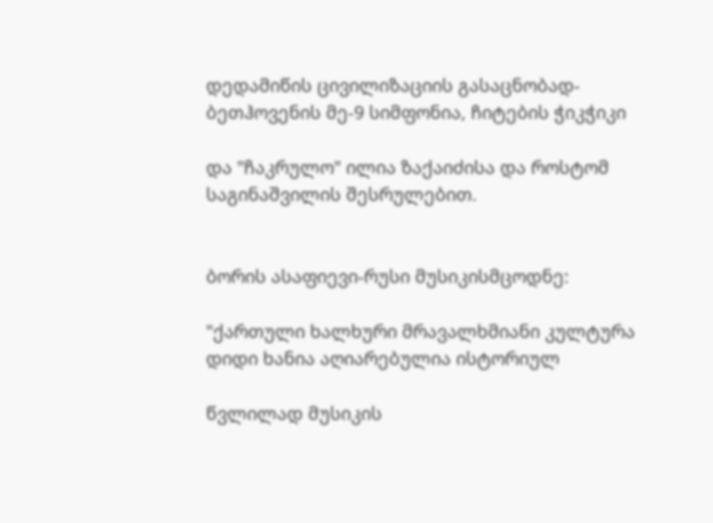დედამიწის ცივილიზაციის გასაცნობად-ბეთჰოვენის მე-9 სიმფონია, ჩიტების ჭიკჭიკი

და "ჩაკრულო" ილია ზაქაიძისა და როსტომ საგინაშვილის შესრულებით.


ბორის ასაფიევი-რუსი მუსიკისმცოდნე:

"ქართული ხალხური მრავალხმიანი კულტურა დიდი ხანია აღიარებულია ისტორიულ

წვლილად მუსიკის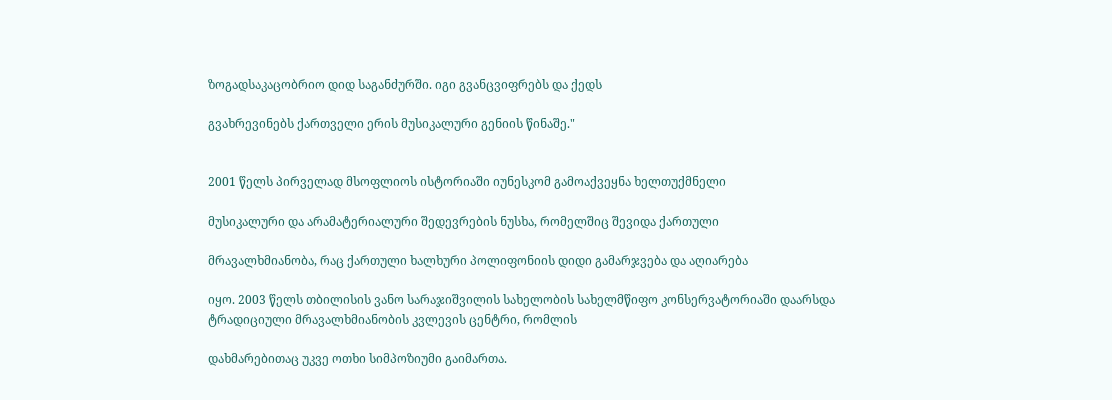ზოგადსაკაცობრიო დიდ საგანძურში. იგი გვანცვიფრებს და ქედს

გვახრევინებს ქართველი ერის მუსიკალური გენიის წინაშე."


2001 წელს პირველად მსოფლიოს ისტორიაში იუნესკომ გამოაქვეყნა ხელთუქმნელი

მუსიკალური და არამატერიალური შედევრების ნუსხა, რომელშიც შევიდა ქართული

მრავალხმიანობა, რაც ქართული ხალხური პოლიფონიის დიდი გამარჯვება და აღიარება

იყო. 2003 წელს თბილისის ვანო სარაჯიშვილის სახელობის სახელმწიფო კონსერვატორიაში დაარსდა ტრადიციული მრავალხმიანობის კვლევის ცენტრი, რომლის

დახმარებითაც უკვე ოთხი სიმპოზიუმი გაიმართა.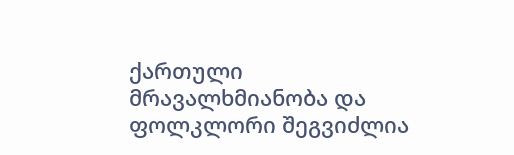ქართული მრავალხმიანობა და ფოლკლორი შეგვიძლია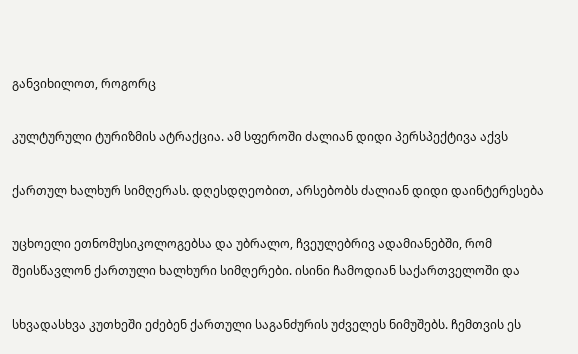განვიხილოთ, როგორც

კულტურული ტურიზმის ატრაქცია. ამ სფეროში ძალიან დიდი პერსპექტივა აქვს

ქართულ ხალხურ სიმღერას. დღესდღეობით, არსებობს ძალიან დიდი დაინტერესება

უცხოელი ეთნომუსიკოლოგებსა და უბრალო, ჩვეულებრივ ადამიანებში, რომ შეისწავლონ ქართული ხალხური სიმღერები. ისინი ჩამოდიან საქართველოში და

სხვადასხვა კუთხეში ეძებენ ქართული საგანძურის უძველეს ნიმუშებს. ჩემთვის ეს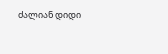ძალიან დიდი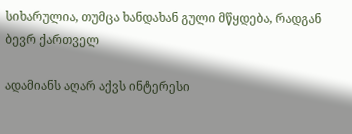სიხარულია, თუმცა ხანდახან გული მწყდება, რადგან ბევრ ქართველ

ადამიანს აღარ აქვს ინტერესი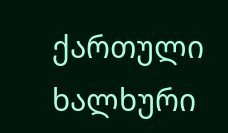ქართული ხალხური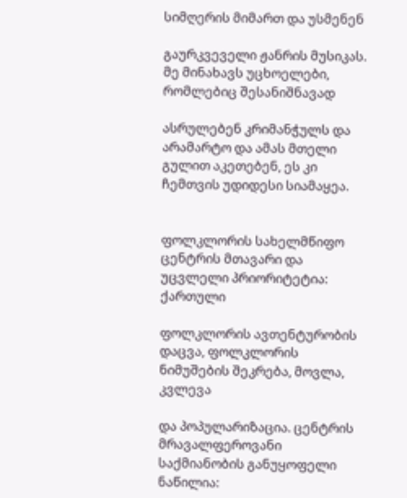სიმღერის მიმართ და უსმენენ

გაურკვეველი ჟანრის მუსიკას. მე მინახავს უცხოელები, რომლებიც შესანიშნავად

ასრულებენ კრიმანჭულს და არამარტო და ამას მთელი გულით აკეთებენ, ეს კი ჩემთვის უდიდესი სიამაყეა.


ფოლკლორის სახელმწიფო ცენტრის მთავარი და უცვლელი პრიორიტეტია: ქართული

ფოლკლორის ავთენტურობის დაცვა, ფოლკლორის ნიმუშების შეკრება, მოვლა, კვლევა

და პოპულარიზაცია. ცენტრის მრავალფეროვანი საქმიანობის განუყოფელი ნაწილია: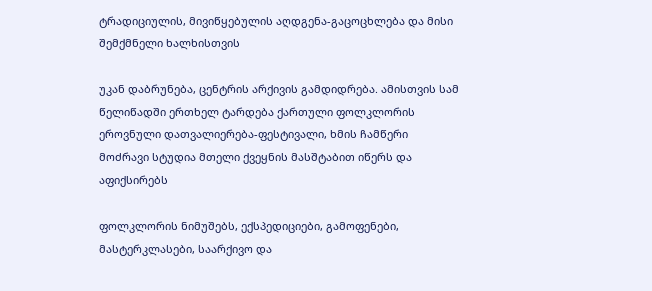ტრადიციულის, მივიწყებულის აღდგენა-გაცოცხლება და მისი შემქმნელი ხალხისთვის

უკან დაბრუნება, ცენტრის არქივის გამდიდრება. ამისთვის სამ წელიწადში ერთხელ ტარდება ქართული ფოლკლორის ეროვნული დათვალიერება-ფესტივალი, ხმის ჩამწერი მოძრავი სტუდია მთელი ქვეყნის მასშტაბით იწერს და აფიქსირებს

ფოლკლორის ნიმუშებს, ექსპედიციები, გამოფენები, მასტერკლასები, საარქივო და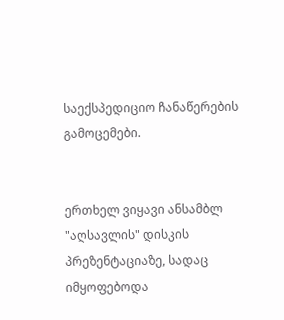საექსპედიციო ჩანაწერების გამოცემები.


ერთხელ ვიყავი ანსამბლ "აღსავლის" დისკის პრეზენტაციაზე, სადაც იმყოფებოდა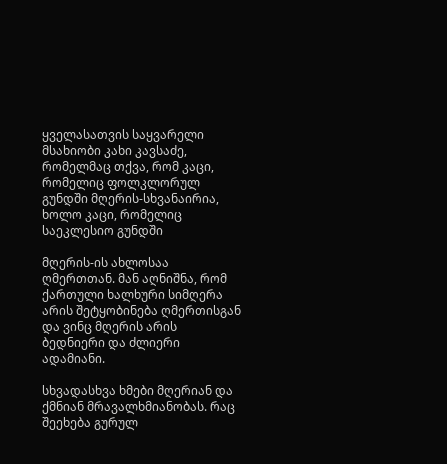ყველასათვის საყვარელი მსახიობი კახი კავსაძე, რომელმაც თქვა, რომ კაცი, რომელიც ფოლკლორულ გუნდში მღერის-სხვანაირია, ხოლო კაცი, რომელიც საეკლესიო გუნდში

მღერის-ის ახლოსაა ღმერთთან. მან აღნიშნა, რომ ქართული ხალხური სიმღერა არის შეტყობინება ღმერთისგან და ვინც მღერის არის ბედნიერი და ძლიერი ადამიანი.

სხვადასხვა ხმები მღერიან და ქმნიან მრავალხმიანობას. რაც შეეხება გურულ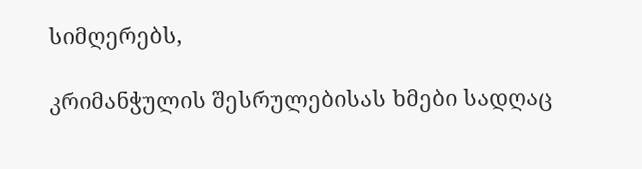სიმღერებს,

კრიმანჭულის შესრულებისას ხმები სადღაც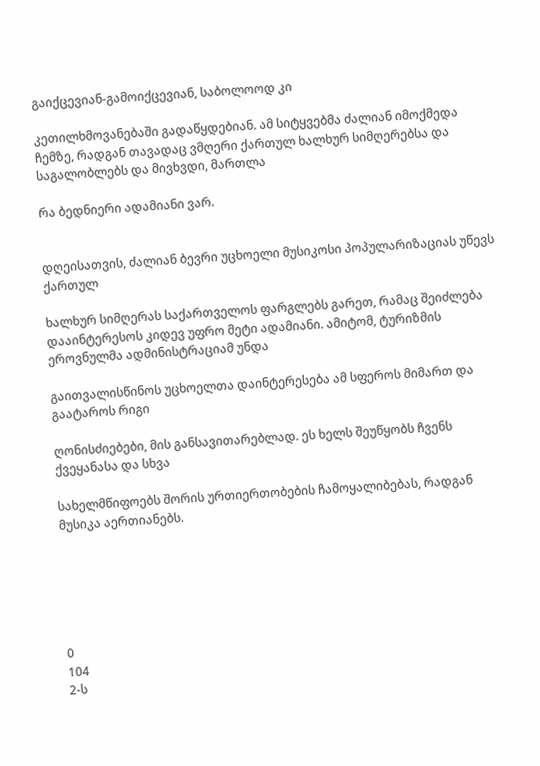გაიქცევიან-გამოიქცევიან, საბოლოოდ კი

კეთილხმოვანებაში გადაწყდებიან. ამ სიტყვებმა ძალიან იმოქმედა ჩემზე, რადგან თავადაც ვმღერი ქართულ ხალხურ სიმღერებსა და საგალობლებს და მივხვდი, მართლა

რა ბედნიერი ადამიანი ვარ.


დღეისათვის, ძალიან ბევრი უცხოელი მუსიკოსი პოპულარიზაციას უწევს ქართულ

ხალხურ სიმღერას საქართველოს ფარგლებს გარეთ, რამაც შეიძლება დააინტერესოს კიდევ უფრო მეტი ადამიანი. ამიტომ, ტურიზმის ეროვნულმა ადმინისტრაციამ უნდა

გაითვალისწინოს უცხოელთა დაინტერესება ამ სფეროს მიმართ და გაატაროს რიგი

ღონისძიებები, მის განსავითარებლად. ეს ხელს შეუწყობს ჩვენს ქვეყანასა და სხვა

სახელმწიფოებს შორის ურთიერთობების ჩამოყალიბებას, რადგან მუსიკა აერთიანებს.






0
104
2-ს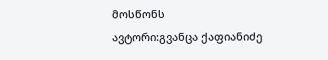მოსწონს
ავტორი:გვანცა ქაფიანიძე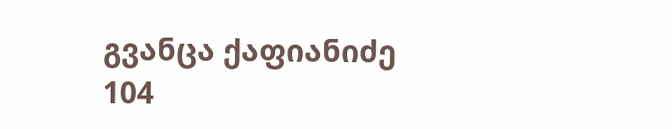გვანცა ქაფიანიძე
104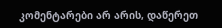კომენტარები არ არის, დაწერეთ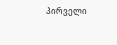პირველი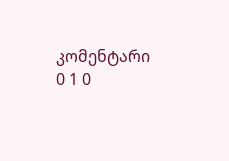კომენტარი
0 1 0